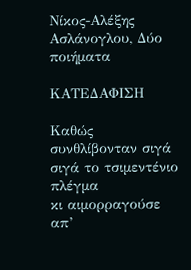Νίκος-Αλέξης Ασλάνογλου, Δύο ποιήματα

ΚΑΤΕΔΑΦΙΣΗ

Καθώς συνθλίβονταν σιγά σιγά το τσιμεντένιο πλέγμα
κι αιμορραγούσε απ’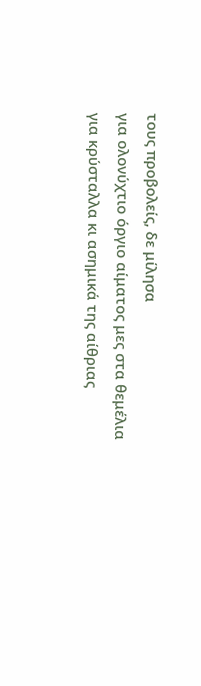τους προβολείς, δε μίλησα
για ολονύχτιο όργιο αίματος μες στα θεμέλια
για κρύσταλλα κι ασημικά της αίθριας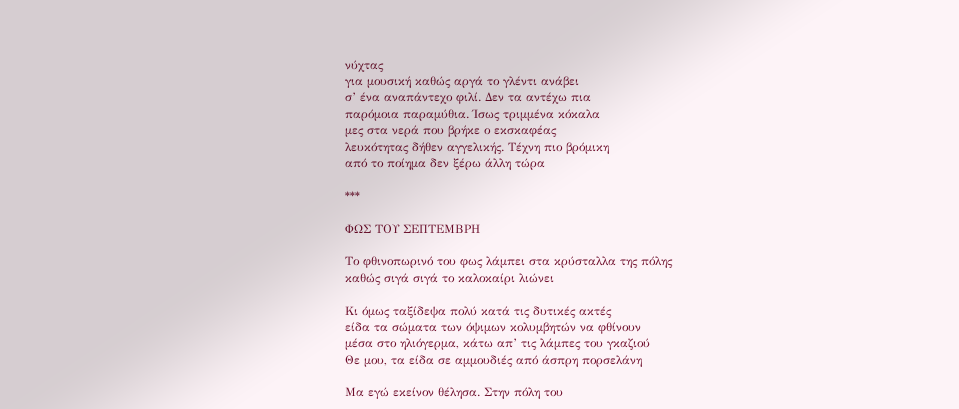νύχτας
για μουσική καθώς αργά το γλέντι ανάβει
σ’ ένα αναπάντεχο φιλί. Δεν τα αντέχω πια
παρόμοια παραμύθια. Ίσως τριμμένα κόκαλα
μες στα νερά που βρήκε ο εκσκαφέας
λευκότητας δήθεν αγγελικής. Τέχνη πιο βρόμικη
από το ποίημα δεν ξέρω άλλη τώρα

***

ΦΩΣ ΤΟΥ ΣΕΠΤΕΜΒΡΗ

Το φθινοπωρινό του φως λάμπει στα κρύσταλλα της πόλης
καθώς σιγά σιγά το καλοκαίρι λιώνει

Κι όμως ταξίδεψα πολύ κατά τις δυτικές ακτές
είδα τα σώματα των όψιμων κολυμβητών να φθίνουν
μέσα στο ηλιόγερμα, κάτω απ’ τις λάμπες του γκαζιού
Θε μου, τα είδα σε αμμουδιές από άσπρη πορσελάνη

Μα εγώ εκείνον θέλησα. Στην πόλη του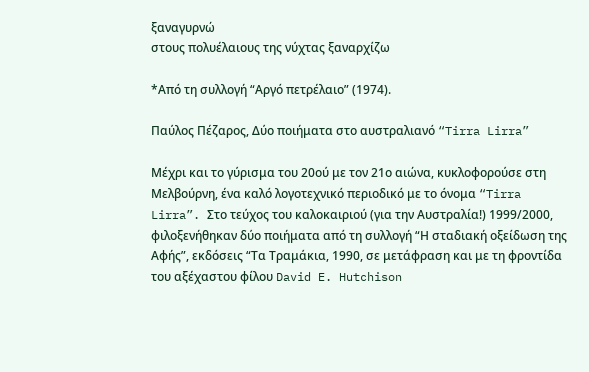ξαναγυρνώ
στους πολυέλαιους της νύχτας ξαναρχίζω

*Από τη συλλογή “Αργό πετρέλαιο” (1974).

Παύλος Πέζαρος, Δύο ποιήματα στο αυστραλιανό “Tirra Lirra”

Μέχρι και το γύρισμα του 20ού με τον 21ο αιώνα, κυκλοφορούσε στη Μελβούρνη, ένα καλό λογοτεχνικό περιοδικό με το όνομα “Tirra Lirra”. Στο τεύχος του καλοκαιριού (για την Αυστραλία!) 1999/2000, φιλοξενήθηκαν δύο ποιήματα από τη συλλογή “Η σταδιακή οξείδωση της Αφής”, εκδόσεις “Τα Τραμάκια, 1990, σε μετάφραση και με τη φροντίδα του αξέχαστου φίλου David E. Hutchison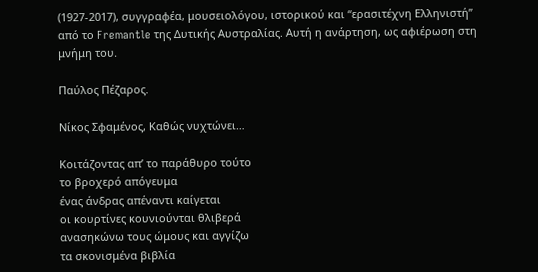(1927-2017), συγγραφέα, μουσειολόγου, ιστορικού και “ερασιτέχνη Ελληνιστή” από το Fremantle της Δυτικής Αυστραλίας. Αυτή η ανάρτηση, ως αφιέρωση στη μνήμη του.

Παύλος Πέζαρος.

Νίκος Σφαμένος, Καθώς νυχτώνει…

Κοιτάζοντας απ’ το παράθυρο τούτο
το βροχερό απόγευμα
ένας άνδρας απέναντι καίγεται
οι κουρτίνες κουνιούνται θλιβερά
ανασηκώνω τους ώμους και αγγίζω
τα σκονισμένα βιβλία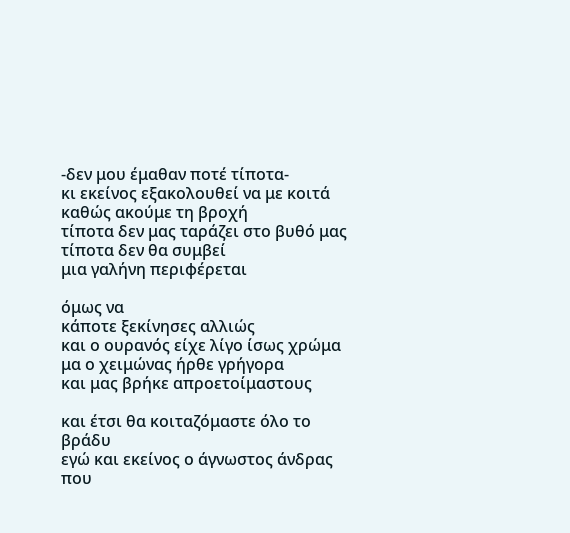-δεν μου έμαθαν ποτέ τίποτα-
κι εκείνος εξακολουθεί να με κοιτά
καθώς ακούμε τη βροχή
τίποτα δεν μας ταράζει στο βυθό μας
τίποτα δεν θα συμβεί
μια γαλήνη περιφέρεται

όμως να
κάποτε ξεκίνησες αλλιώς
και ο ουρανός είχε λίγο ίσως χρώμα
μα ο χειμώνας ήρθε γρήγορα
και μας βρήκε απροετοίμαστους

και έτσι θα κοιταζόμαστε όλο το βράδυ
εγώ και εκείνος ο άγνωστος άνδρας
που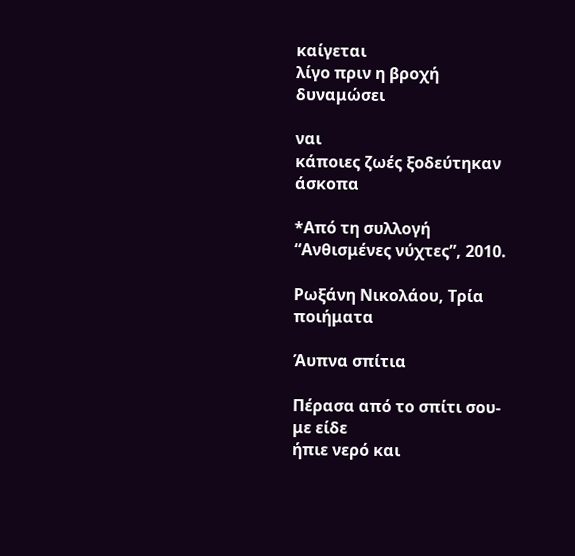καίγεται
λίγο πριν η βροχή δυναμώσει

ναι
κάποιες ζωές ξοδεύτηκαν άσκοπα

*Από τη συλλογή “Ανθισμένες νύχτες”, 2010.

Ρωξάνη Νικολάου, Τρία ποιήματα

Άυπνα σπίτια

Πέρασα από το σπίτι σου- με είδε
ήπιε νερό και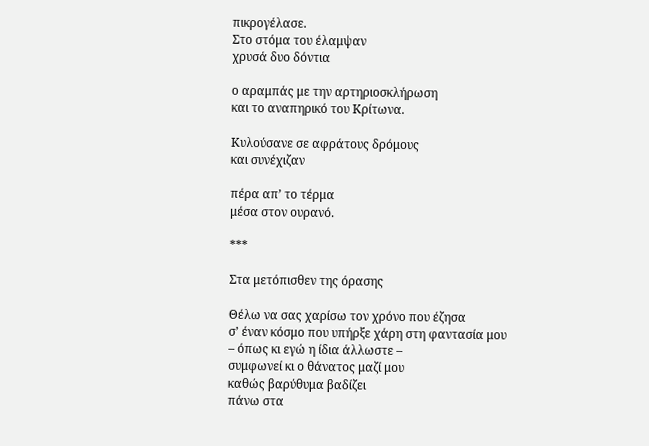πικρογέλασε.
Στο στόμα του έλαμψαν
χρυσά δυο δόντια

ο αραμπάς με την αρτηριοσκλήρωση
και το αναπηρικό του Κρίτωνα.

Κυλούσανε σε αφράτους δρόμους
και συνέχιζαν

πέρα απ’ το τέρμα
μέσα στον ουρανό.

***

Στα μετόπισθεν της όρασης

Θέλω να σας χαρίσω τον χρόνο που έζησα
σ’ έναν κόσμο που υπήρξε χάρη στη φαντασία μου
– όπως κι εγώ η ίδια άλλωστε –
συμφωνεί κι ο θάνατος μαζί μου
καθώς βαρύθυμα βαδίζει
πάνω στα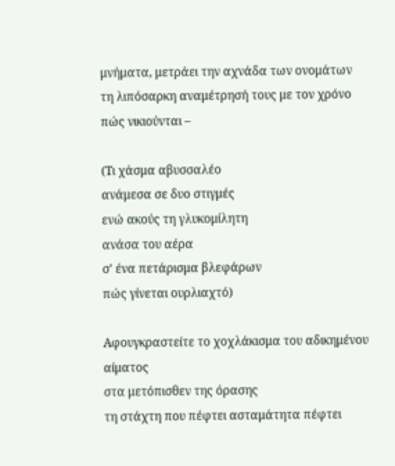μνήματα, μετράει την αχνάδα των ονομάτων
τη λιπόσαρκη αναμέτρησή τους με τον χρόνο
πώς νικιούνται –

(Τι χάσμα αβυσσαλέο
ανάμεσα σε δυο στιγμές
ενώ ακούς τη γλυκομίλητη
ανάσα του αέρα
σ’ ένα πετάρισμα βλεφάρων
πώς γίνεται ουρλιαχτό)

Αφουγκραστείτε το χοχλάκισμα του αδικημένου αίματος
στα μετόπισθεν της όρασης
τη στάχτη που πέφτει ασταμάτητα πέφτει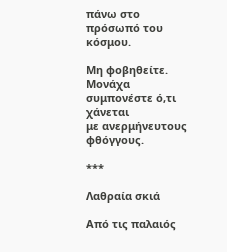πάνω στο πρόσωπό του κόσμου.

Μη φοβηθείτε. Μονάχα συμπονέστε ό,τι χάνεται
με ανερμήνευτους φθόγγους.

***

Λαθραία σκιά

Από τις παλαιός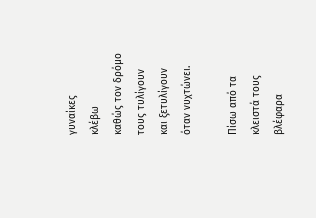γυναίκες
κλέβω
καθώς τον δρόμο τους τυλίγουν
και ξετυλίγουν
όταν νυχτώνει.

Πίσω από τα κλειστά τους
βλέφαρα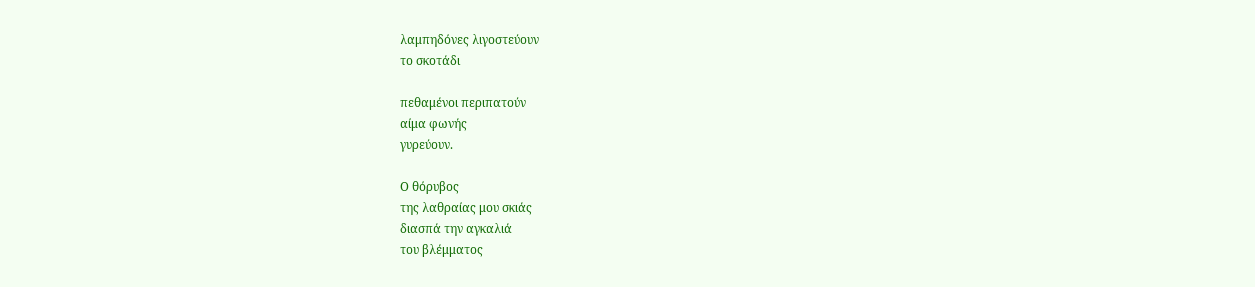λαμπηδόνες λιγοστεύουν
το σκοτάδι

πεθαμένοι περιπατούν
αίμα φωνής
γυρεύουν.

Ο θόρυβος
της λαθραίας μου σκιάς
διασπά την αγκαλιά
του βλέμματος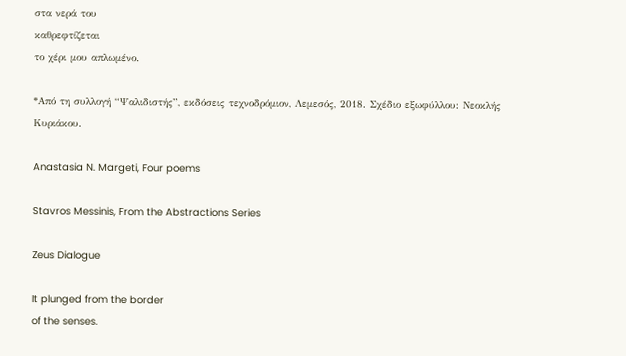στα νερά του
καθρεφτίζεται
το χέρι μου απλωμένο.

*Από τη συλλογή “Ψαλιδιστής”, εκδόσεις τεχνοδρόμιον, Λεμεσός, 2018. Σχέδιο εξωφύλλου: Νεοκλής Κυριάκου.

Anastasia N. Margeti, Four poems

Stavros Messinis, From the Abstractions Series

Zeus Dialogue

It plunged from the border
of the senses.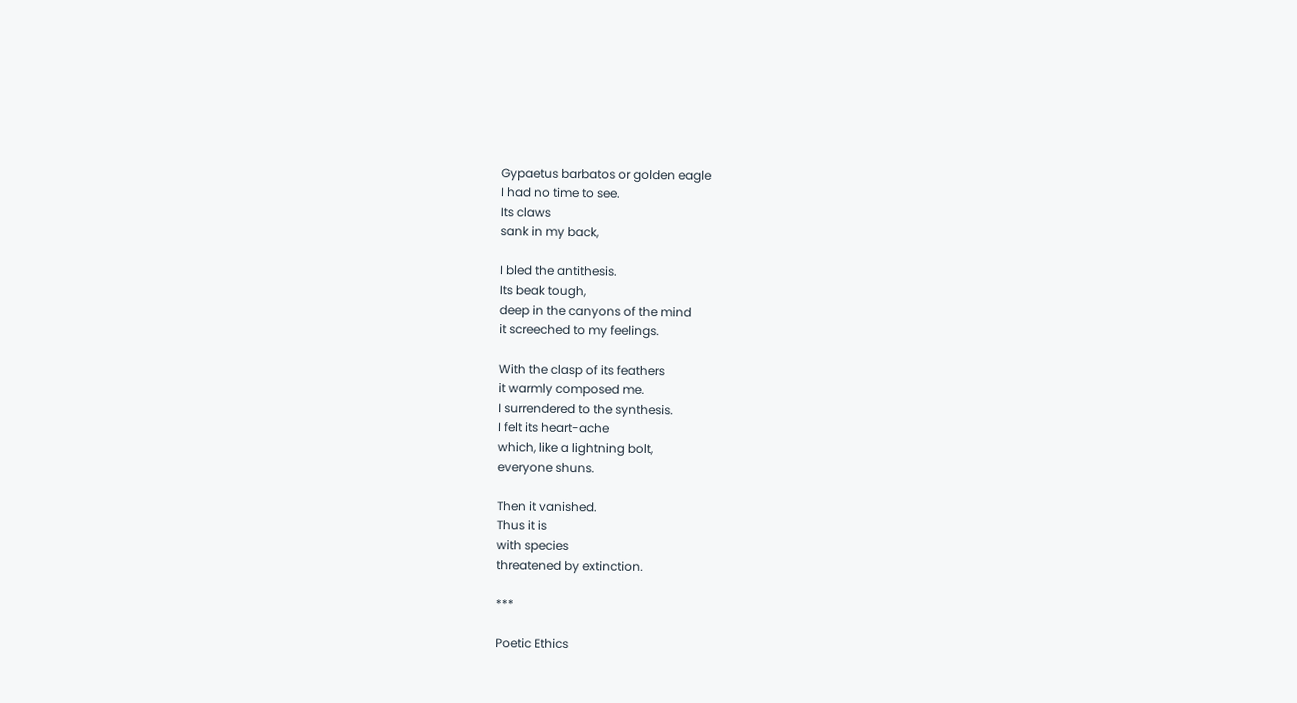Gypaetus barbatos or golden eagle
I had no time to see.
Its claws
sank in my back,

I bled the antithesis.
Its beak tough,
deep in the canyons of the mind
it screeched to my feelings.

With the clasp of its feathers
it warmly composed me.
I surrendered to the synthesis.
I felt its heart-ache
which, like a lightning bolt,
everyone shuns.

Then it vanished.
Thus it is
with species
threatened by extinction.

***

Poetic Ethics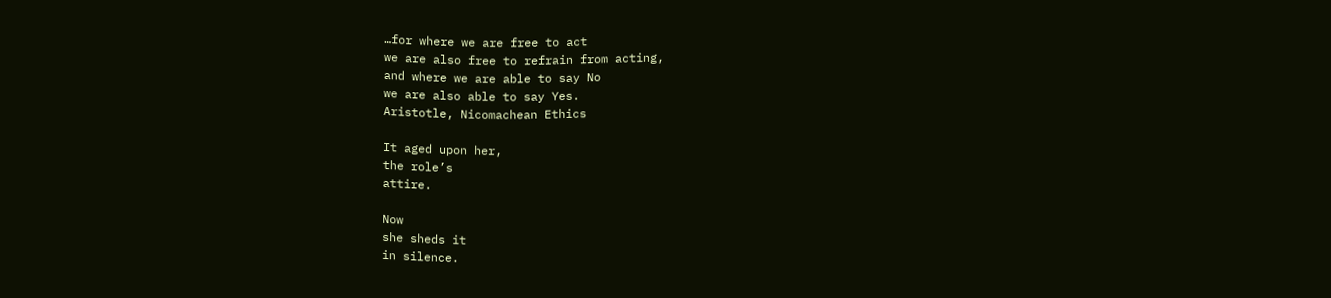…for where we are free to act
we are also free to refrain from acting,
and where we are able to say No
we are also able to say Yes.
Aristotle, Nicomachean Ethics

It aged upon her,
the role’s
attire.

Now
she sheds it
in silence.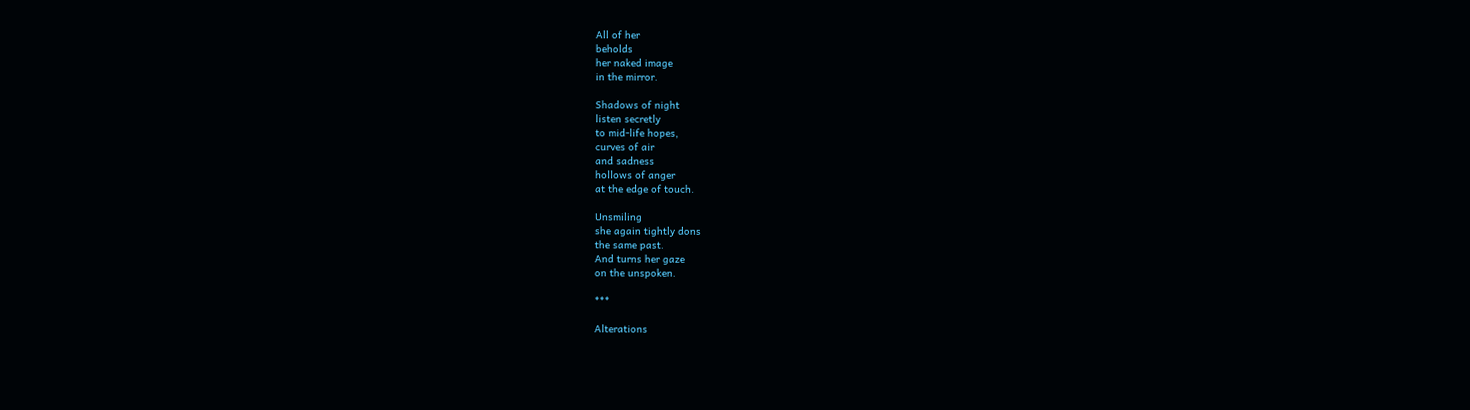All of her
beholds
her naked image
in the mirror.

Shadows of night
listen secretly
to mid-life hopes,
curves of air
and sadness
hollows of anger
at the edge of touch.

Unsmiling
she again tightly dons
the same past.
And turns her gaze
on the unspoken.

***

Alterations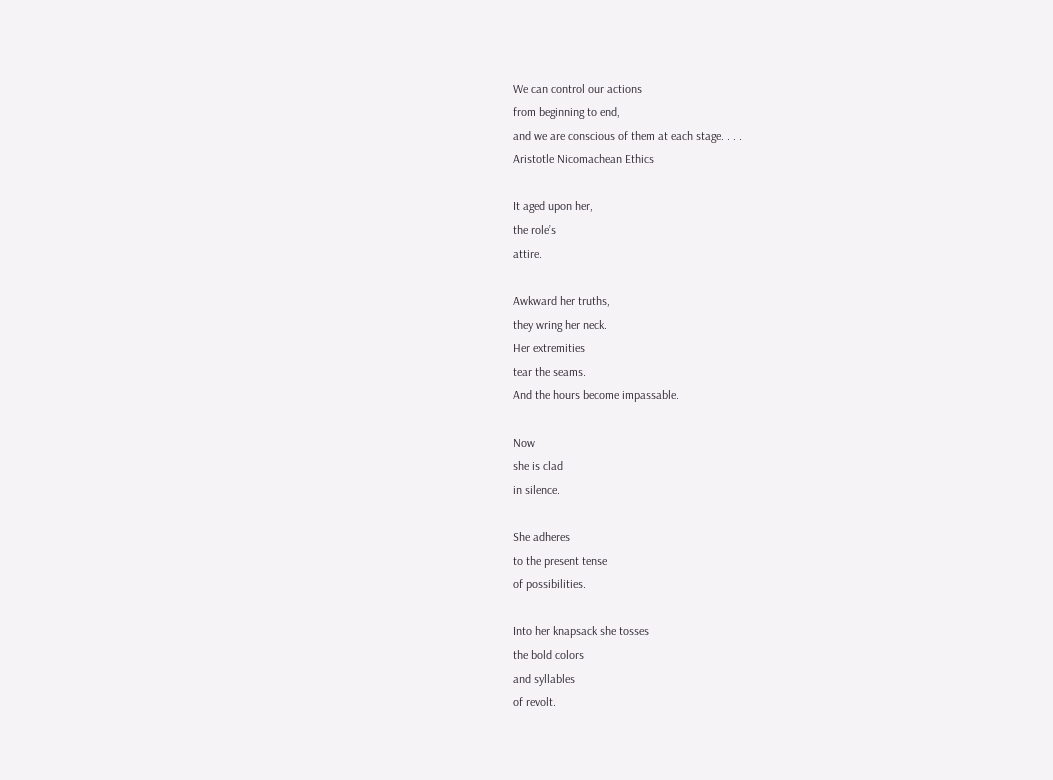We can control our actions
from beginning to end,
and we are conscious of them at each stage. . . .
Aristotle Nicomachean Ethics

It aged upon her,
the role’s
attire.

Awkward her truths,
they wring her neck.
Her extremities
tear the seams.
And the hours become impassable.

Now
she is clad
in silence.

She adheres
to the present tense
of possibilities.

Into her knapsack she tosses
the bold colors
and syllables
of revolt.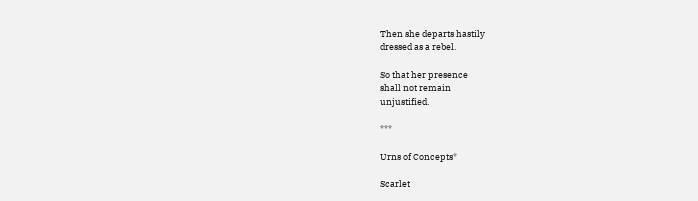Then she departs hastily
dressed as a rebel.

So that her presence
shall not remain
unjustified.

***

Urns of Concepts*

Scarlet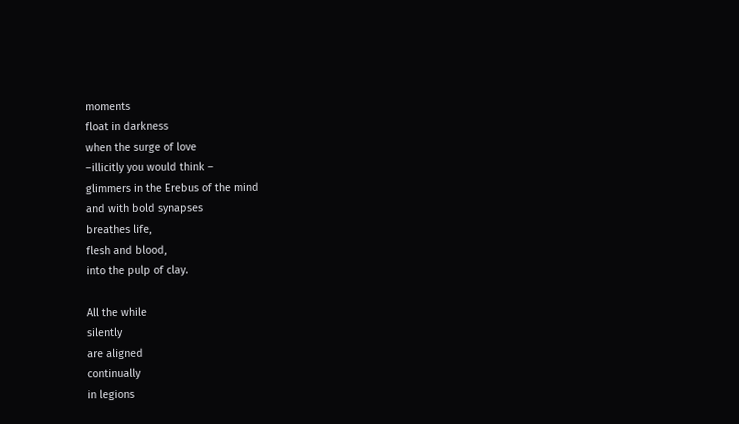moments
float in darkness
when the surge of love
–illicitly you would think –
glimmers in the Erebus of the mind
and with bold synapses
breathes life,
flesh and blood,
into the pulp of clay.

All the while
silently
are aligned
continually
in legions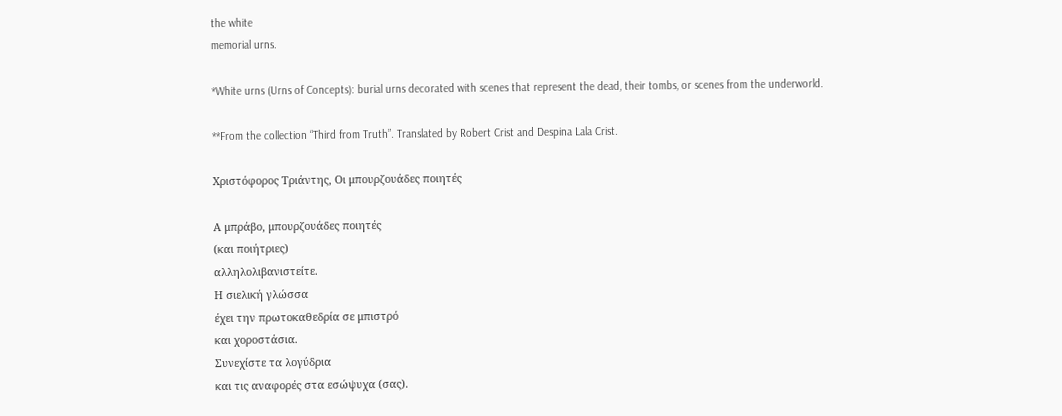the white
memorial urns.

*White urns (Urns of Concepts): burial urns decorated with scenes that represent the dead, their tombs, or scenes from the underworld.

**From the collection “Third from Truth”. Translated by Robert Crist and Despina Lala Crist.

Χριστόφορος Τριάντης, Οι μπουρζουάδες ποιητές

Α μπράβο, μπουρζουάδες ποιητές
(και ποιήτριες)
αλληλολιβανιστείτε.
Η σιελική γλώσσα
έχει την πρωτοκαθεδρία σε μπιστρό
και χοροστάσια.
Συνεχίστε τα λογύδρια
και τις αναφορές στα εσώψυχα (σας).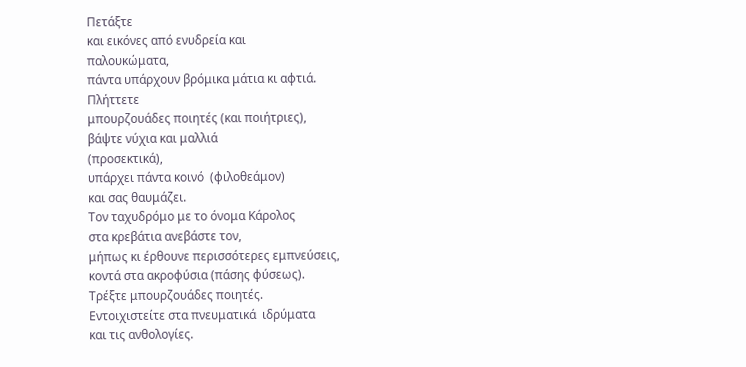Πετάξτε
και εικόνες από ενυδρεία και
παλουκώματα,
πάντα υπάρχουν βρόμικα μάτια κι αφτιά.
Πλήττετε
μπουρζουάδες ποιητές (και ποιήτριες),
βάψτε νύχια και μαλλιά
(προσεκτικά),
υπάρχει πάντα κοινό  (φιλοθεάμον)
και σας θαυμάζει.
Τον ταχυδρόμο με το όνομα Κάρολος
στα κρεβάτια ανεβάστε τον,
μήπως κι έρθουνε περισσότερες εμπνεύσεις,
κοντά στα ακροφύσια (πάσης φύσεως).
Τρέξτε μπουρζουάδες ποιητές.
Εντοιχιστείτε στα πνευματικά  ιδρύματα
και τις ανθολογίες.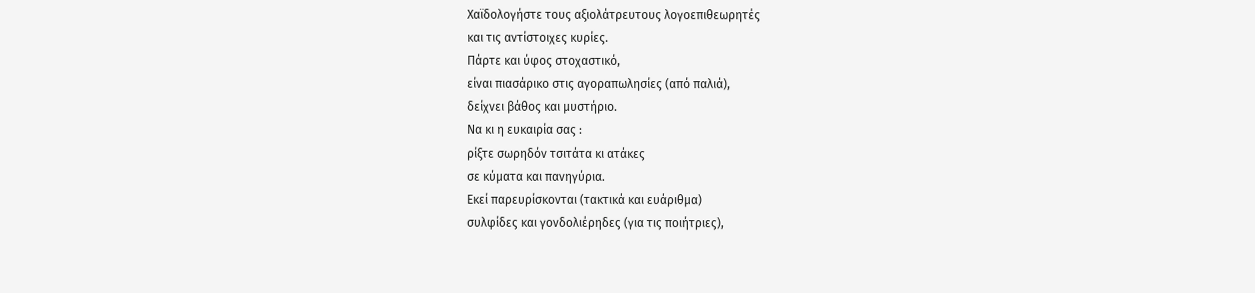Χαϊδολογήστε τους αξιολάτρευτους λογοεπιθεωρητές
και τις αντίστοιχες κυρίες.
Πάρτε και ύφος στοχαστικό,
είναι πιασάρικο στις αγοραπωλησίες (από παλιά),
δείχνει βάθος και μυστήριο.
Να κι η ευκαιρία σας :
ρίξτε σωρηδόν τσιτάτα κι ατάκες
σε κύματα και πανηγύρια.
Εκεί παρευρίσκονται (τακτικά και ευάριθμα)
συλφίδες και γονδολιέρηδες (για τις ποιήτριες),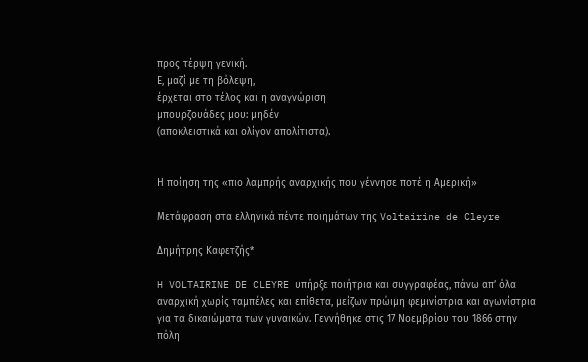προς τέρψη γενική.
Ε, μαζί με τη βόλεψη,
έρχεται στο τέλος και η αναγνώριση
μπουρζουάδες μου: μηδέν
(αποκλειστικά και ολίγον απολίτιστα).


Η ποίηση της «πιο λαμπρής αναρχικής που γέννησε ποτέ η Αμερική»

Μετάφραση στα ελληνικά πέντε ποιημάτων της Voltairine de Cleyre

Δημήτρης Καφετζής*

H VOLTAIRINE DE CLEYRE υπήρξε ποιήτρια και συγγραφέας, πάνω απ’ όλα αναρχική χωρίς ταμπέλες και επίθετα, μείζων πρώιμη φεμινίστρια και αγωνίστρια για τα δικαιώματα των γυναικών. Γεννήθηκε στις 17 Νοεμβρίου του 1866 στην πόλη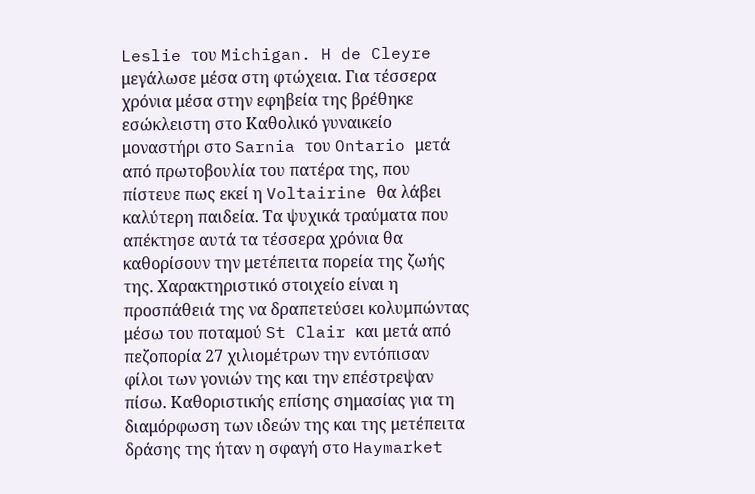Leslie του Michigan. H de Cleyre μεγάλωσε μέσα στη φτώχεια. Για τέσσερα χρόνια μέσα στην εφηβεία της βρέθηκε εσώκλειστη στο Καθολικό γυναικείο μοναστήρι στο Sarnia του Ontario μετά από πρωτοβουλία του πατέρα της, που πίστευε πως εκεί η Voltairine θα λάβει καλύτερη παιδεία. Τα ψυχικά τραύματα που απέκτησε αυτά τα τέσσερα χρόνια θα καθορίσουν την μετέπειτα πορεία της ζωής της. Χαρακτηριστικό στοιχείο είναι η προσπάθειά της να δραπετεύσει κολυμπώντας μέσω του ποταμού St Clair και μετά από πεζοπορία 27 χιλιομέτρων την εντόπισαν φίλοι των γονιών της και την επέστρεψαν πίσω. Καθοριστικής επίσης σημασίας για τη διαμόρφωση των ιδεών της και της μετέπειτα δράσης της ήταν η σφαγή στο Haymarket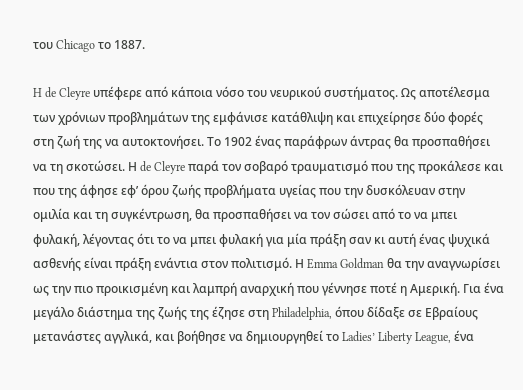του Chicago το 1887.

H de Cleyre υπέφερε από κάποια νόσο του νευρικού συστήματος. Ως αποτέλεσμα των χρόνιων προβλημάτων της εμφάνισε κατάθλιψη και επιχείρησε δύο φορές στη ζωή της να αυτοκτονήσει. Το 1902 ένας παράφρων άντρας θα προσπαθήσει να τη σκοτώσει. Η de Cleyre παρά τον σοβαρό τραυματισμό που της προκάλεσε και που της άφησε εφ’ όρου ζωής προβλήματα υγείας που την δυσκόλευαν στην ομιλία και τη συγκέντρωση, θα προσπαθήσει να τον σώσει από το να μπει φυλακή, λέγοντας ότι το να μπει φυλακή για μία πράξη σαν κι αυτή ένας ψυχικά ασθενής είναι πράξη ενάντια στον πολιτισμό. Η Emma Goldman θα την αναγνωρίσει ως την πιο προικισμένη και λαμπρή αναρχική που γέννησε ποτέ η Αμερική. Για ένα μεγάλο διάστημα της ζωής της έζησε στη Philadelphia, όπου δίδαξε σε Εβραίους μετανάστες αγγλικά, και βοήθησε να δημιουργηθεί το Ladies’ Liberty League, ένα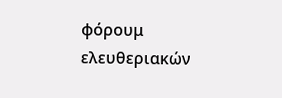φόρουμ ελευθεριακών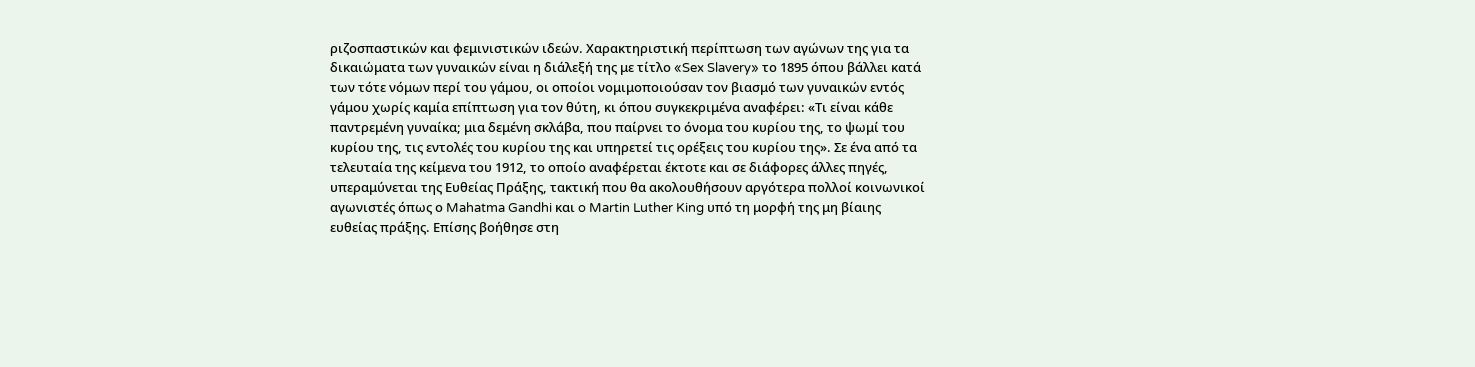ριζοσπαστικών και φεμινιστικών ιδεών. Χαρακτηριστική περίπτωση των αγώνων της για τα δικαιώματα των γυναικών είναι η διάλεξή της με τίτλο «Sex Slavery» το 1895 όπου βάλλει κατά των τότε νόμων περί του γάμου, οι οποίοι νομιμοποιούσαν τον βιασμό των γυναικών εντός γάμου χωρίς καμία επίπτωση για τον θύτη, κι όπου συγκεκριμένα αναφέρει: «Τι είναι κάθε παντρεμένη γυναίκα; μια δεμένη σκλάβα, που παίρνει το όνομα του κυρίου της, το ψωμί του κυρίου της, τις εντολές του κυρίου της και υπηρετεί τις ορέξεις του κυρίου της». Σε ένα από τα τελευταία της κείμενα του 1912, το οποίο αναφέρεται έκτοτε και σε διάφορες άλλες πηγές, υπεραμύνεται της Ευθείας Πράξης, τακτική που θα ακολουθήσουν αργότερα πολλοί κοινωνικοί αγωνιστές όπως ο Mahatma Gandhi και o Martin Luther King υπό τη μορφή της μη βίαιης ευθείας πράξης. Επίσης βοήθησε στη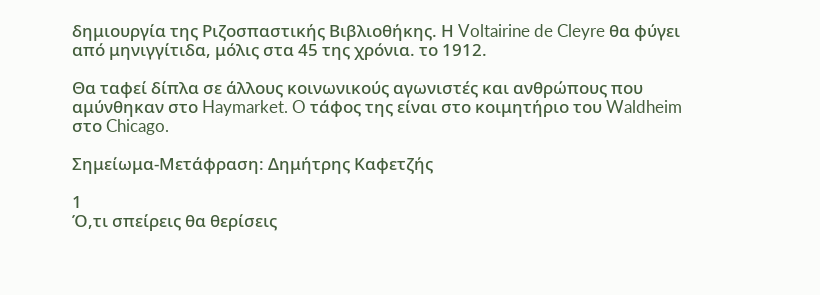δημιουργία της Ριζοσπαστικής Βιβλιοθήκης. Η Voltairine de Cleyre θα φύγει από μηνιγγίτιδα, μόλις στα 45 της χρόνια. το 1912.

Θα ταφεί δίπλα σε άλλους κοινωνικούς αγωνιστές και ανθρώπους που αμύνθηκαν στο Haymarket. O τάφος της είναι στο κοιμητήριο του Waldheim στο Chicago.

Σημείωμα-Μετάφραση: Δημήτρης Καφετζής

1
Ό,τι σπείρεις θα θερίσεις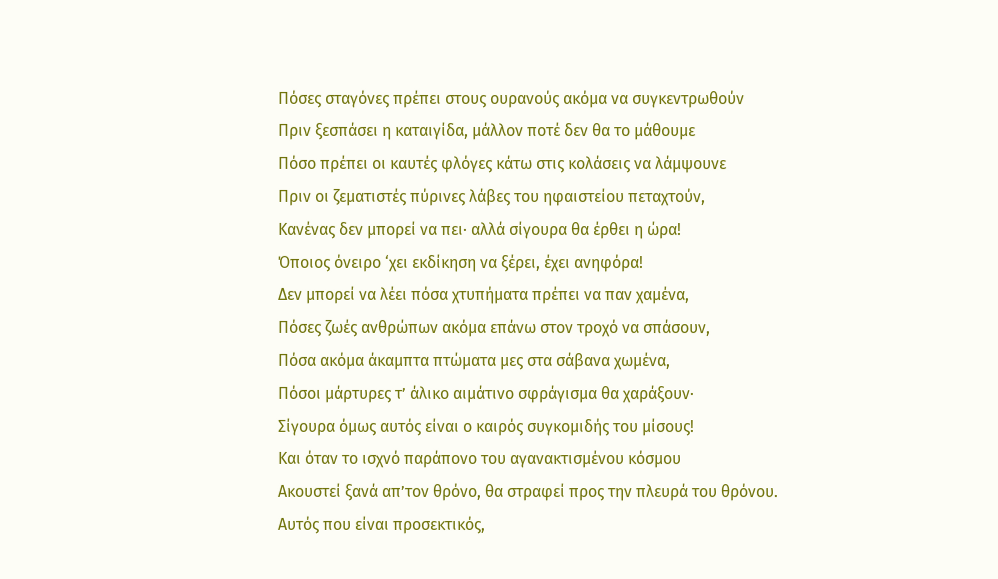Πόσες σταγόνες πρέπει στους ουρανούς ακόμα να συγκεντρωθούν
Πριν ξεσπάσει η καταιγίδα, μάλλον ποτέ δεν θα το μάθουμε
Πόσο πρέπει οι καυτές φλόγες κάτω στις κολάσεις να λάμψουνε
Πριν οι ζεματιστές πύρινες λάβες του ηφαιστείου πεταχτούν,
Κανένας δεν μπορεί να πει· αλλά σίγουρα θα έρθει η ώρα!
Όποιος όνειρο ‘χει εκδίκηση να ξέρει, έχει ανηφόρα!
Δεν μπορεί να λέει πόσα χτυπήματα πρέπει να παν χαμένα,
Πόσες ζωές ανθρώπων ακόμα επάνω στον τροχό να σπάσουν,
Πόσα ακόμα άκαμπτα πτώματα μες στα σάβανα χωμένα,
Πόσοι μάρτυρες τ’ άλικο αιμάτινο σφράγισμα θα χαράξουν·
Σίγουρα όμως αυτός είναι ο καιρός συγκομιδής του μίσους!
Και όταν το ισχνό παράπονο του αγανακτισμένου κόσμου
Ακουστεί ξανά απ’τον θρόνο, θα στραφεί προς την πλευρά του θρόνου.
Αυτός που είναι προσεκτικός,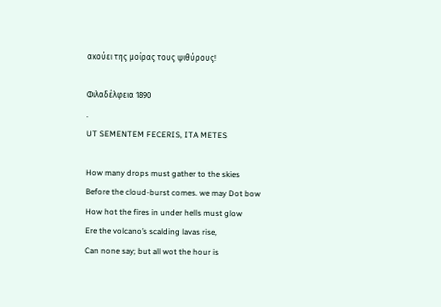ακούει της μοίρας τους ψιθύρους!

Φιλαδέλφεια 1890
.
UT SEMENTEM FECERIS, ITA METES

How many drops must gather to the skies
Before the cloud-burst comes. we may Dot bow
How hot the fires in under hells must glow
Ere the volcano’s scalding lavas rise,
Can none say; but all wot the hour is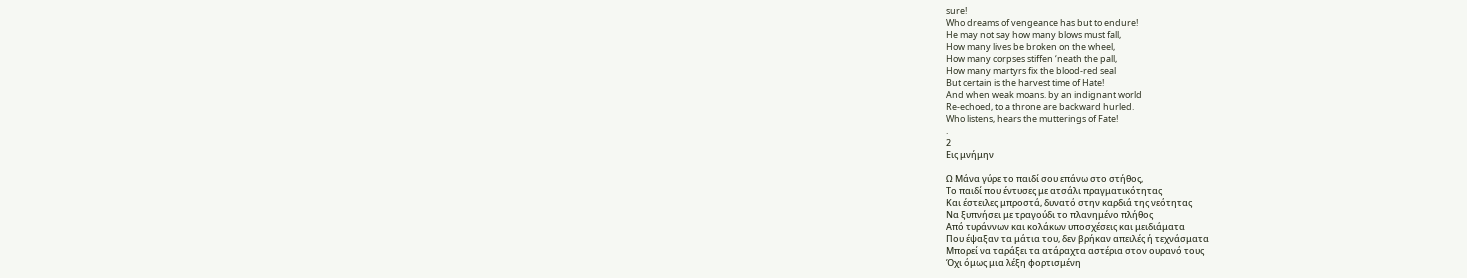sure!
Who dreams of vengeance has but to endure!
He may not say how many blows must fall,
How many lives be broken on the wheel,
How many corpses stiffen ‘neath the pall,
How many martyrs fix the blood-red seal
But certain is the harvest time of Hate!
And when weak moans. by an indignant world
Re-echoed, to a throne are backward hurled.
Who listens, hears the mutterings of Fate!
.
2
Εις μνήμην

Ω Μάνα γύρε το παιδί σου επάνω στο στήθος,
Το παιδί που έντυσες με ατσάλι πραγματικότητας
Και έστειλες μπροστά, δυνατό στην καρδιά της νεότητας
Να ξυπνήσει με τραγούδι το πλανημένο πλήθος
Από τυράννων και κολάκων υποσχέσεις και μειδιάματα
Που έψαξαν τα μάτια του, δεν βρήκαν απειλές ή τεχνάσματα
Μπορεί να ταράξει τα ατάραχτα αστέρια στον ουρανό τους
Όχι όμως μια λέξη φορτισμένη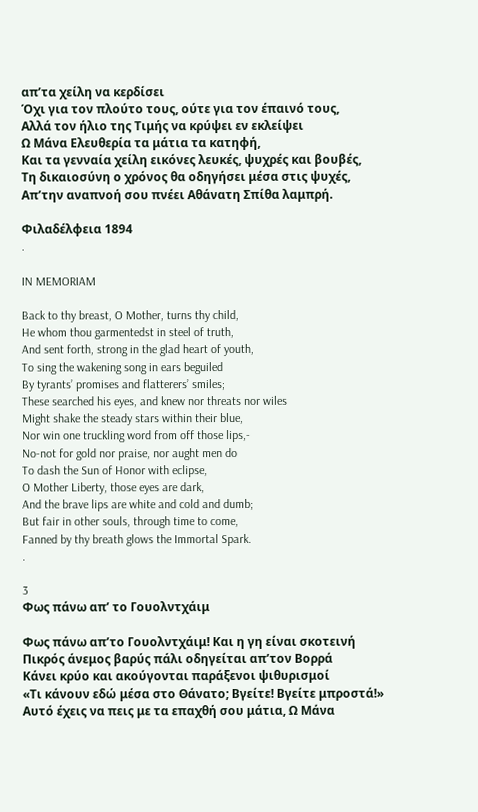απ’τα χείλη να κερδίσει
Όχι για τον πλούτο τους, ούτε για τον έπαινό τους,
Αλλά τον ήλιο της Τιμής να κρύψει εν εκλείψει
Ω Μάνα Ελευθερία τα μάτια τα κατηφή,
Και τα γενναία χείλη εικόνες λευκές, ψυχρές και βουβές,
Τη δικαιοσύνη ο χρόνος θα οδηγήσει μέσα στις ψυχές,
Απ’την αναπνοή σου πνέει Αθάνατη Σπίθα λαμπρή.

Φιλαδέλφεια 1894
.

IN MEMORIAM

Back to thy breast, O Mother, turns thy child,
He whom thou garmentedst in steel of truth,
And sent forth, strong in the glad heart of youth,
To sing the wakening song in ears beguiled
By tyrants’ promises and flatterers’ smiles;
These searched his eyes, and knew nor threats nor wiles
Might shake the steady stars within their blue,
Nor win one truckling word from off those lips,-
No-not for gold nor praise, nor aught men do
To dash the Sun of Honor with eclipse,
O Mother Liberty, those eyes are dark,
And the brave lips are white and cold and dumb;
But fair in other souls, through time to come,
Fanned by thy breath glows the Immortal Spark.
.

3
Φως πάνω απ’ το Γουολντχάιμ

Φως πάνω απ’τo Γουολντχάιμ! Και η γη είναι σκοτεινή
Πικρός άνεμος βαρύς πάλι οδηγείται απ’τον Βορρά
Κάνει κρύο και ακούγονται παράξενοι ψιθυρισμοί
«Τι κάνουν εδώ μέσα στο Θάνατο; Βγείτε! Βγείτε μπροστά!»
Αυτό έχεις να πεις με τα επαχθή σου μάτια, Ω Μάνα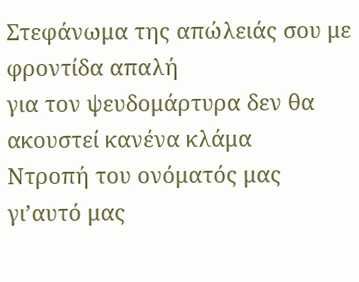Στεφάνωμα της απώλειάς σου με φροντίδα απαλή
για τον ψευδομάρτυρα δεν θα ακουστεί κανένα κλάμα
Ντροπή του ονόματός μας γι’αυτό μας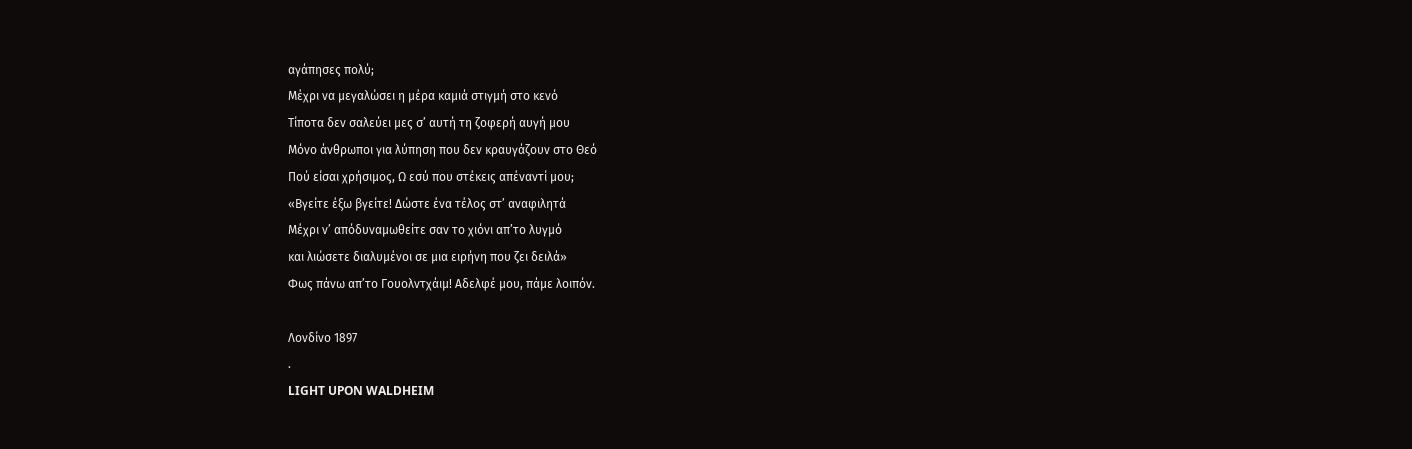αγάπησες πολύ;
Μέχρι να μεγαλώσει η μέρα καμιά στιγμή στο κενό
Τίποτα δεν σαλεύει μες σ’ αυτή τη ζοφερή αυγή μου
Μόνο άνθρωποι για λύπηση που δεν κραυγάζουν στο Θεό
Πού είσαι χρήσιμος, Ω εσύ που στέκεις απέναντί μου;
«Βγείτε έξω βγείτε! Δώστε ένα τέλος στ’ αναφιλητά
Μέχρι ν’ απόδυναμωθείτε σαν το χιόνι απ’το λυγμό
και λιώσετε διαλυμένοι σε μια ειρήνη που ζει δειλά»
Φως πάνω απ’το Γουολντχάιμ! Αδελφέ μου, πάμε λοιπόν.

Λονδίνο 1897
.
LIGHT UPON WALDHEIM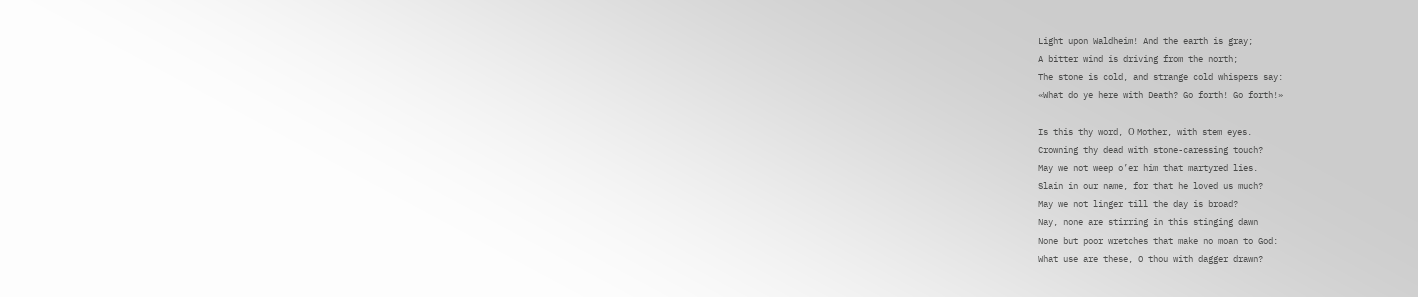Light upon Waldheim! And the earth is gray;
A bitter wind is driving from the north;
The stone is cold, and strange cold whispers say:
«What do ye here with Death? Go forth! Go forth!»

Is this thy word, Ο Mother, with stem eyes.
Crowning thy dead with stone-caressing touch?
May we not weep o’er him that martyred lies.
Slain in our name, for that he loved us much?
May we not linger till the day is broad?
Nay, none are stirring in this stinging dawn
None but poor wretches that make no moan to God:
What use are these, O thou with dagger drawn?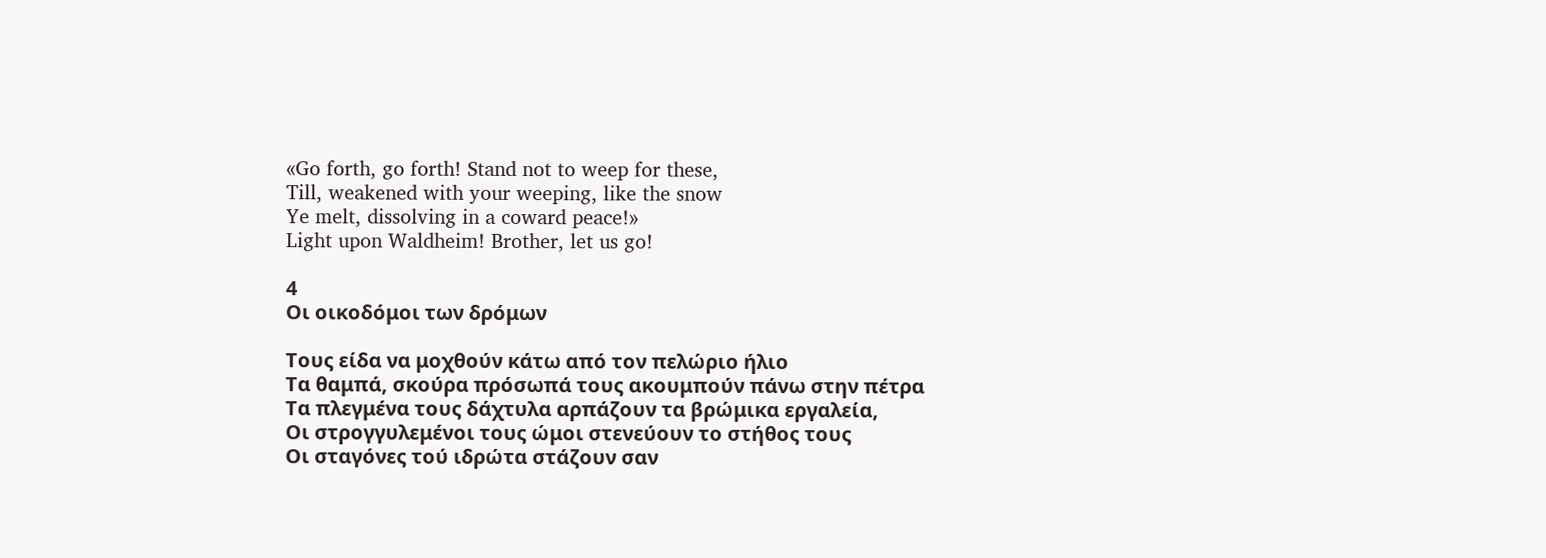«Go forth, go forth! Stand not to weep for these,
Till, weakened with your weeping, like the snow
Ye melt, dissolving in a coward peace!»
Light upon Waldheim! Brother, let us go!

4
Οι οικοδόμοι των δρόμων

Τους είδα να μοχθούν κάτω από τον πελώριο ήλιο
Τα θαμπά, σκούρα πρόσωπά τους ακουμπούν πάνω στην πέτρα
Τα πλεγμένα τους δάχτυλα αρπάζουν τα βρώμικα εργαλεία,
Οι στρογγυλεμένοι τους ώμοι στενεύουν το στήθος τους
Οι σταγόνες τού ιδρώτα στάζουν σαν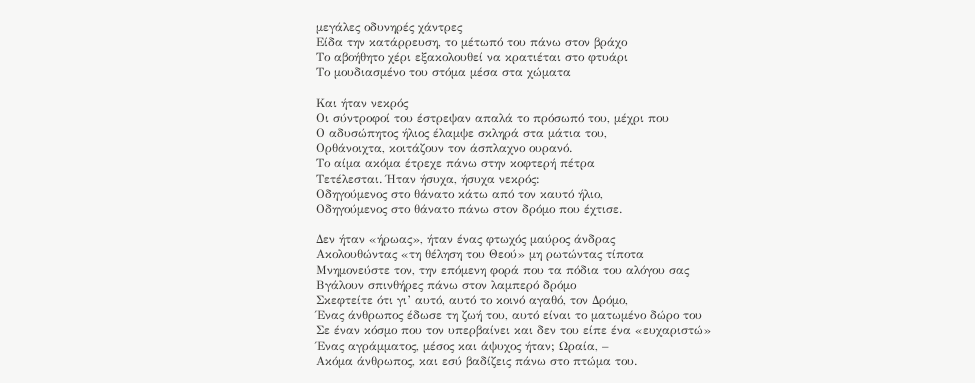μεγάλες οδυνηρές χάντρες
Είδα την κατάρρευση, το μέτωπό του πάνω στον βράχο
Το αβοήθητο χέρι εξακολουθεί να κρατιέται στο φτυάρι
Το μουδιασμένο του στόμα μέσα στα χώματα

Και ήταν νεκρός
Οι σύντροφοί του έστρεψαν απαλά το πρόσωπό του, μέχρι που
Ο αδυσώπητος ήλιος έλαμψε σκληρά στα μάτια του,
Ορθάνοιχτα, κοιτάζουν τον άσπλαχνο ουρανό.
Το αίμα ακόμα έτρεχε πάνω στην κοφτερή πέτρα
Τετέλεσται. Ήταν ήσυχα, ήσυχα νεκρός:
Οδηγούμενος στο θάνατο κάτω από τον καυτό ήλιο,
Οδηγούμενος στο θάνατο πάνω στον δρόμο που έχτισε.

Δεν ήταν «ήρωας», ήταν ένας φτωχός μαύρος άνδρας
Ακολουθώντας «τη θέληση του Θεού» μη ρωτώντας τίποτα
Μνημονεύστε τον, την επόμενη φορά που τα πόδια του αλόγου σας
Βγάλουν σπινθήρες πάνω στον λαμπερό δρόμο
Σκεφτείτε ότι γι’ αυτό, αυτό το κοινό αγαθό, τον Δρόμο,
Ένας άνθρωπος έδωσε τη ζωή του, αυτό είναι το ματωμένο δώρο του
Σε έναν κόσμο που τον υπερβαίνει και δεν του είπε ένα «ευχαριστώ»
Ένας αγράμματος, μέσος και άψυχος ήταν; Ωραία, –
Ακόμα άνθρωπος, και εσύ βαδίζεις πάνω στο πτώμα του.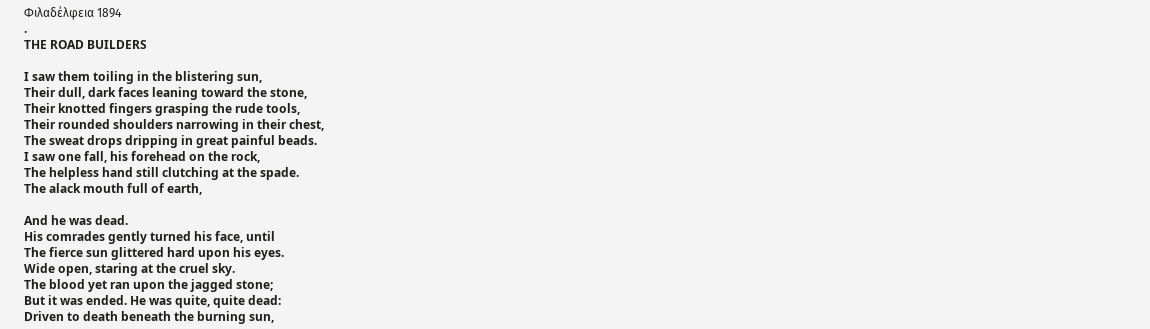Φιλαδέλφεια 1894
.
THE ROAD BUILDERS

I saw them toiling in the blistering sun,
Their dull, dark faces leaning toward the stone,
Their knotted fingers grasping the rude tools,
Their rounded shoulders narrowing in their chest,
The sweat drops dripping in great painful beads.
I saw one fall, his forehead on the rock,
The helpless hand still clutching at the spade.
The alack mouth full of earth,

And he was dead.
His comrades gently turned his face, until
The fierce sun glittered hard upon his eyes.
Wide open, staring at the cruel sky.
The blood yet ran upon the jagged stone;
But it was ended. He was quite, quite dead:
Driven to death beneath the burning sun,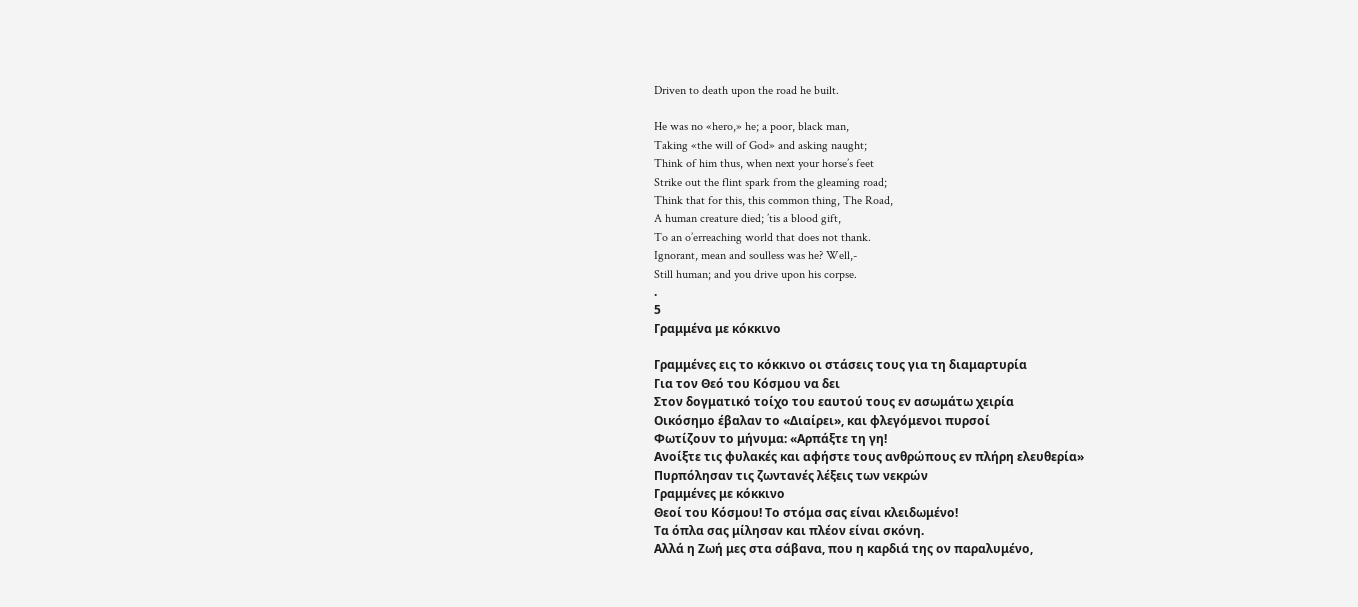Driven to death upon the road he built.

He was no «hero,» he; a poor, black man,
Taking «the will of God» and asking naught;
Think of him thus, when next your horse’s feet
Strike out the flint spark from the gleaming road;
Think that for this, this common thing, The Road,
A human creature died; ’tis a blood gift,
To an o’erreaching world that does not thank.
Ignorant, mean and soulless was he? Well,-
Still human; and you drive upon his corpse.
.
5
Γραμμένα με κόκκινο

Γραμμένες εις το κόκκινο οι στάσεις τους για τη διαμαρτυρία
Για τον Θεό του Κόσμου να δει
Στον δογματικό τοίχο του εαυτού τους εν ασωμάτω χειρία
Oικόσημο έβαλαν το «Διαίρει», και φλεγόμενοι πυρσοί
Φωτίζουν το μήνυμα: «Αρπάξτε τη γη!
Ανοίξτε τις φυλακές και αφήστε τους ανθρώπους εν πλήρη ελευθερία»
Πυρπόλησαν τις ζωντανές λέξεις των νεκρών
Γραμμένες με κόκκινο
Θεοί του Κόσμου! Το στόμα σας είναι κλειδωμένο!
Τα όπλα σας μίλησαν και πλέον είναι σκόνη.
Αλλά η Ζωή μες στα σάβανα, που η καρδιά της ον παραλυμένο,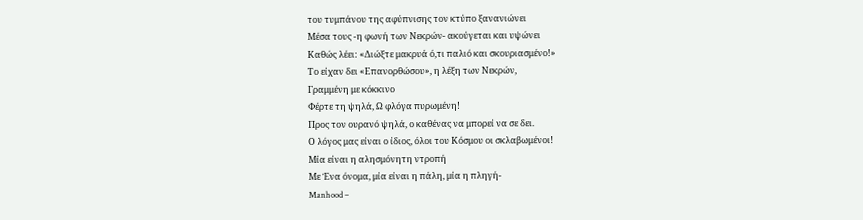του τυμπάνου της αφύπνισης τον κτύπο ξανανιώνει
Μέσα τους -η φωνή των Νεκρών- ακούγεται και υψώνει
Καθώς λέει: «Διώξτε μακρυά ό,τι παλιό και σκουριασμένο!»
Το είχαν δει «Επανορθώσου», η λέξη των Νεκρών,
Γραμμένη με κόκκινο
Φέρτε τη ψηλά, Ω φλόγα πυρωμένη!
Προς τον ουρανό ψηλά, ο καθένας να μπορεί να σε δει.
Ο λόγος μας είναι ο ίδιος, όλοι του Κόσμου οι σκλαβωμένοι!
Μία είναι η αλησμόνητη ντροπή
Με Ένα όνομα, μία είναι η πάλη, μία η πληγή-
Manhood –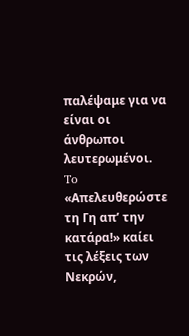παλέψαμε για να είναι οι άνθρωποι λευτερωμένοι.
To «Απελευθερώστε τη Γη απ’ την κατάρα!» καίει τις λέξεις των Νεκρών,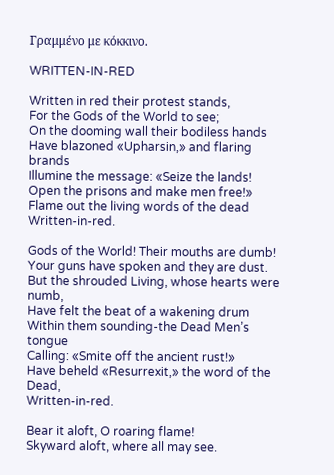Γραμμένο με κόκκινο.

WRITTEN-IN-RED

Written in red their protest stands,
For the Gods of the World to see;
On the dooming wall their bodiless hands
Have blazoned «Upharsin,» and flaring brands
Illumine the message: «Seize the lands!
Open the prisons and make men free!»
Flame out the living words of the dead
Written-in-red.

Gods of the World! Their mouths are dumb!
Your guns have spoken and they are dust.
But the shrouded Living, whose hearts were numb,
Have felt the beat of a wakening drum
Within them sounding-the Dead Men’s tongue
Calling: «Smite off the ancient rust!»
Have beheld «Resurrexit,» the word of the Dead,
Written-in-red.

Bear it aloft, O roaring flame!
Skyward aloft, where all may see.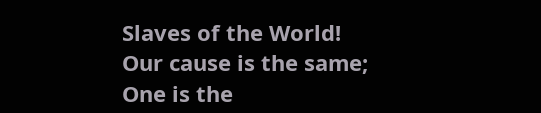Slaves of the World! Our cause is the same;
One is the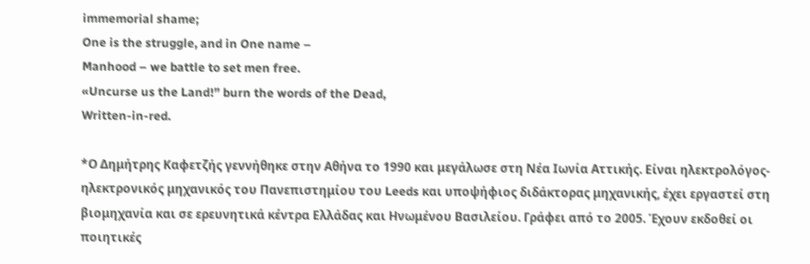immemorial shame;
One is the struggle, and in One name –
Manhood – we battle to set men free.
«Uncurse us the Land!” burn the words of the Dead,
Written-in-red.

*Ο Δημήτρης Καφετζής γεννήθηκε στην Αθήνα το 1990 και μεγάλωσε στη Νέα Ιωνία Αττικής. Είναι ηλεκτρολόγος-ηλεκτρονικός μηχανικός του Πανεπιστημίου του Leeds και υποψήφιος διδάκτορας μηχανικής, έχει εργαστεί στη βιομηχανία και σε ερευνητικά κέντρα Ελλάδας και Ηνωμένου Βασιλείου. Γράφει από το 2005. Έχουν εκδοθεί οι ποιητικές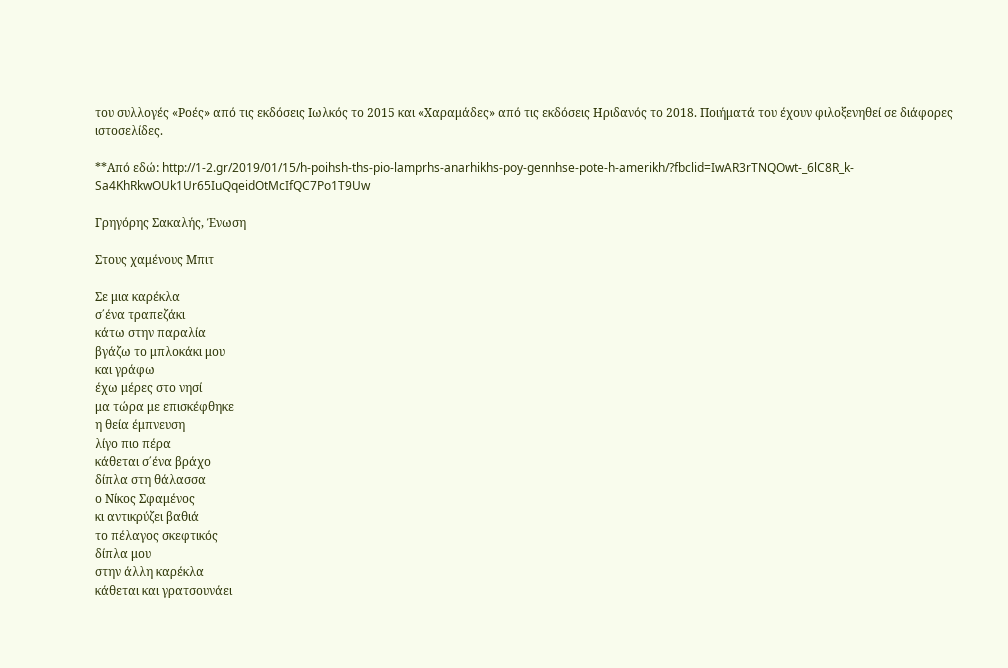του συλλογές «Ροές» από τις εκδόσεις Ιωλκός το 2015 και «Χαραμάδες» από τις εκδόσεις Ηριδανός το 2018. Ποιήματά του έχουν φιλοξενηθεί σε διάφορες ιστοσελίδες.

**Από εδώ: http://1-2.gr/2019/01/15/h-poihsh-ths-pio-lamprhs-anarhikhs-poy-gennhse-pote-h-amerikh/?fbclid=IwAR3rTNQOwt-_6lC8R_k-Sa4KhRkwOUk1Ur65IuQqeidOtMcIfQC7Po1T9Uw

Γρηγόρης Σακαλής, Ένωση

Στους χαμένους Μπιτ

Σε μια καρέκλα
σ΄ένα τραπεζάκι
κάτω στην παραλία
βγάζω το μπλοκάκι μου
και γράφω
έχω μέρες στο νησί
μα τώρα με επισκέφθηκε
η θεία έμπνευση
λίγο πιο πέρα
κάθεται σ΄ένα βράχο
δίπλα στη θάλασσα
ο Νίκος Σφαμένος
κι αντικρύζει βαθιά
το πέλαγος σκεφτικός
δίπλα μου
στην άλλη καρέκλα
κάθεται και γρατσουνάει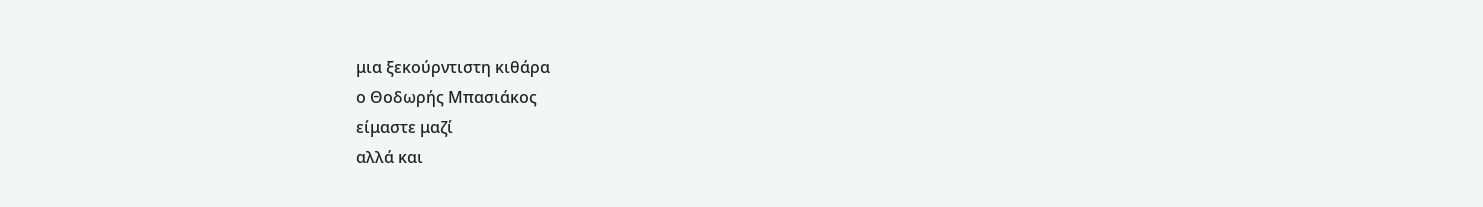μια ξεκούρντιστη κιθάρα
ο Θοδωρής Μπασιάκος
είμαστε μαζί
αλλά και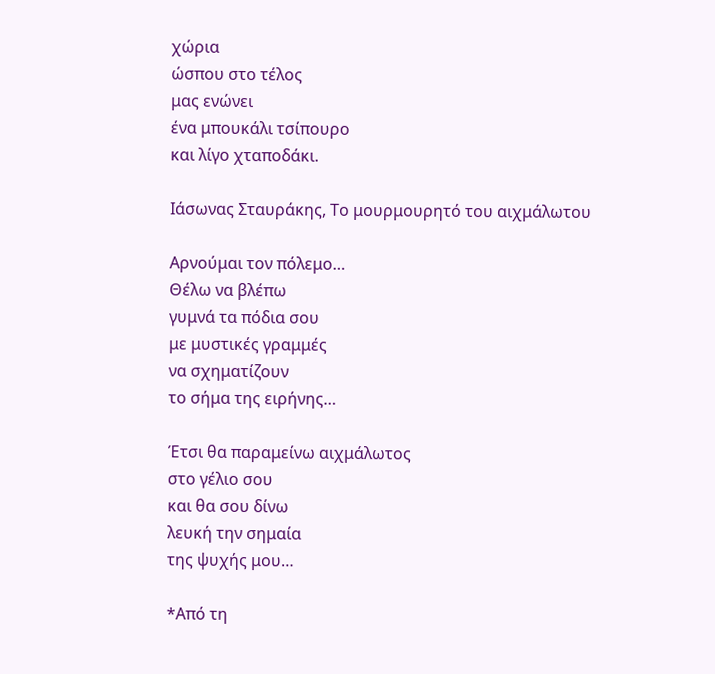χώρια
ώσπου στο τέλος
μας ενώνει
ένα μπουκάλι τσίπουρο
και λίγο χταποδάκι.

Ιάσωνας Σταυράκης, Το μουρμουρητό του αιχμάλωτου

Αρνούμαι τον πόλεμο…
Θέλω να βλέπω
γυμνά τα πόδια σου
με μυστικές γραμμές
να σχηματίζουν
το σήμα της ειρήνης…

Έτσι θα παραμείνω αιχμάλωτος
στο γέλιο σου
και θα σου δίνω
λευκή την σημαία
της ψυχής μου…

*Από τη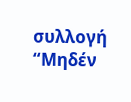συλλογή “Μηδέν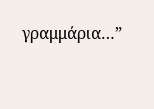γραμμάρια…”